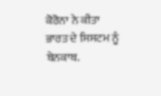ਕੋਰੋਨਾ ਨੇ ਕੀਤਾ ਭਾਰਤ ਦੇ ਸਿਸਟਮ ਨੂੰ ਬੇਨਕਾਬ.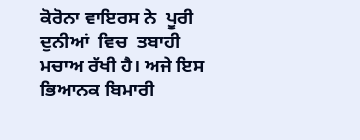ਕੋਰੋਨਾ ਵਾਇਰਸ ਨੇ  ਪੂਰੀ ਦੁਨੀਆਂ  ਵਿਚ  ਤਬਾਹੀ ਮਚਾਅ ਰੱਖੀ ਹੈ। ਅਜੇ ਇਸ ਭਿਆਨਕ ਬਿਮਾਰੀ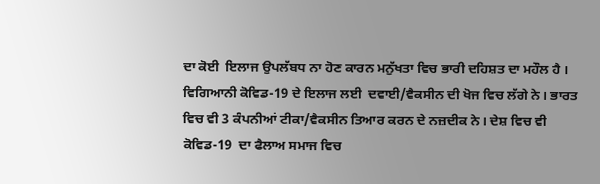ਦਾ ਕੋਈ  ਇਲਾਜ ਉਪਲੱਬਧ ਨਾ ਹੋਣ ਕਾਰਨ ਮਨੁੱਖਤਾ ਵਿਚ ਭਾਰੀ ਦਹਿਸ਼ਤ ਦਾ ਮਹੌਲ ਹੈ । ਵਿਗਿਆਨੀ ਕੋਵਿਡ-19 ਦੇ ਇਲਾਜ ਲਈ  ਦਵਾਈ/ਵੈਕਸੀਨ ਦੀ ਖੋਜ ਵਿਚ ਲੱਗੇ ਨੇ। ਭਾਰਤ ਵਿਚ ਵੀ 3 ਕੰਪਨੀਆਂ ਟੀਕਾ/ਵੈਕਸੀਨ ਤਿਆਰ ਕਰਨ ਦੇ ਨਜ਼ਦੀਕ ਨੇ। ਦੇਸ਼ ਵਿਚ ਵੀ ਕੋਵਿਡ-19  ਦਾ ਫੈਲਾਅ ਸਮਾਜ ਵਿਚ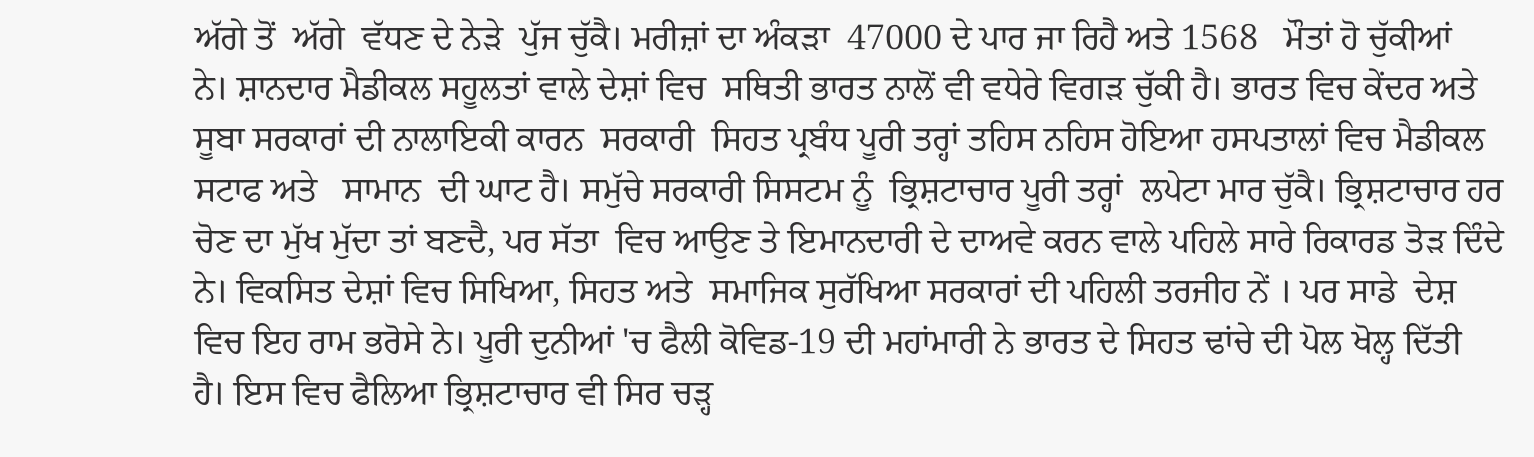ਅੱਗੇ ਤੋਂ  ਅੱਗੇ  ਵੱਧਣ ਦੇ ਨੇੜੇ  ਪੁੱਜ ਚੁੱਕੈ। ਮਰੀਜ਼ਾਂ ਦਾ ਅੰਕੜਾ  47000 ਦੇ ਪਾਰ ਜਾ ਰਿਹੈ ਅਤੇ 1568   ਮੌਤਾਂ ਹੋ ਚੁੱਕੀਆਂ  ਨੇ। ਸ਼ਾਨਦਾਰ ਮੈਡੀਕਲ ਸਹੂਲਤਾਂ ਵਾਲੇ ਦੇਸ਼ਾਂ ਵਿਚ  ਸਥਿਤੀ ਭਾਰਤ ਨਾਲੋਂ ਵੀ ਵਧੇਰੇ ਵਿਗੜ ਚੁੱਕੀ ਹੈ। ਭਾਰਤ ਵਿਚ ਕੇਂਦਰ ਅਤੇ ਸੂਬਾ ਸਰਕਾਰਾਂ ਦੀ ਨਾਲਾਇਕੀ ਕਾਰਨ  ਸਰਕਾਰੀ  ਸਿਹਤ ਪ੍ਰਬੰਧ ਪੂਰੀ ਤਰ੍ਹਾਂ ਤਹਿਸ ਨਹਿਸ ਹੋਇਆ ਹਸਪਤਾਲਾਂ ਵਿਚ ਮੈਡੀਕਲ  ਸਟਾਫ ਅਤੇ   ਸਾਮਾਨ  ਦੀ ਘਾਟ ਹੈ। ਸਮੁੱਚੇ ਸਰਕਾਰੀ ਸਿਸਟਮ ਨੂੰ  ਭ੍ਰਿਸ਼ਟਾਚਾਰ ਪੂਰੀ ਤਰ੍ਹਾਂ  ਲਪੇਟਾ ਮਾਰ ਚੁੱਕੈ। ਭ੍ਰਿਸ਼ਟਾਚਾਰ ਹਰ ਚੋਣ ਦਾ ਮੁੱਖ ਮੁੱਦਾ ਤਾਂ ਬਣਦੈ, ਪਰ ਸੱਤਾ  ਵਿਚ ਆਉਣ ਤੇ ਇਮਾਨਦਾਰੀ ਦੇ ਦਾਅਵੇ ਕਰਨ ਵਾਲੇ ਪਹਿਲੇ ਸਾਰੇ ਰਿਕਾਰਡ ਤੋੜ ਦਿੰਦੇ ਨੇ। ਵਿਕਸਿਤ ਦੇਸ਼ਾਂ ਵਿਚ ਸਿਖਿਆ, ਸਿਹਤ ਅਤੇ  ਸਮਾਜਿਕ ਸੁਰੱਖਿਆ ਸਰਕਾਰਾਂ ਦੀ ਪਹਿਲੀ ਤਰਜੀਹ ਨੇਂ । ਪਰ ਸਾਡੇ  ਦੇਸ਼ ਵਿਚ ਇਹ ਰਾਮ ਭਰੋਸੇ ਨੇ। ਪੂਰੀ ਦੁਨੀਆਂ 'ਚ ਫੈਲੀ ਕੋਵਿਡ-19 ਦੀ ਮਹਾਂਮਾਰੀ ਨੇ ਭਾਰਤ ਦੇ ਸਿਹਤ ਢਾਂਚੇ ਦੀ ਪੋਲ ਖੋਲ੍ਹ ਦਿੱਤੀ  ਹੈ। ਇਸ ਵਿਚ ਫੈਲਿਆ ਭ੍ਰਿਸ਼ਟਾਚਾਰ ਵੀ ਸਿਰ ਚੜ੍ਹ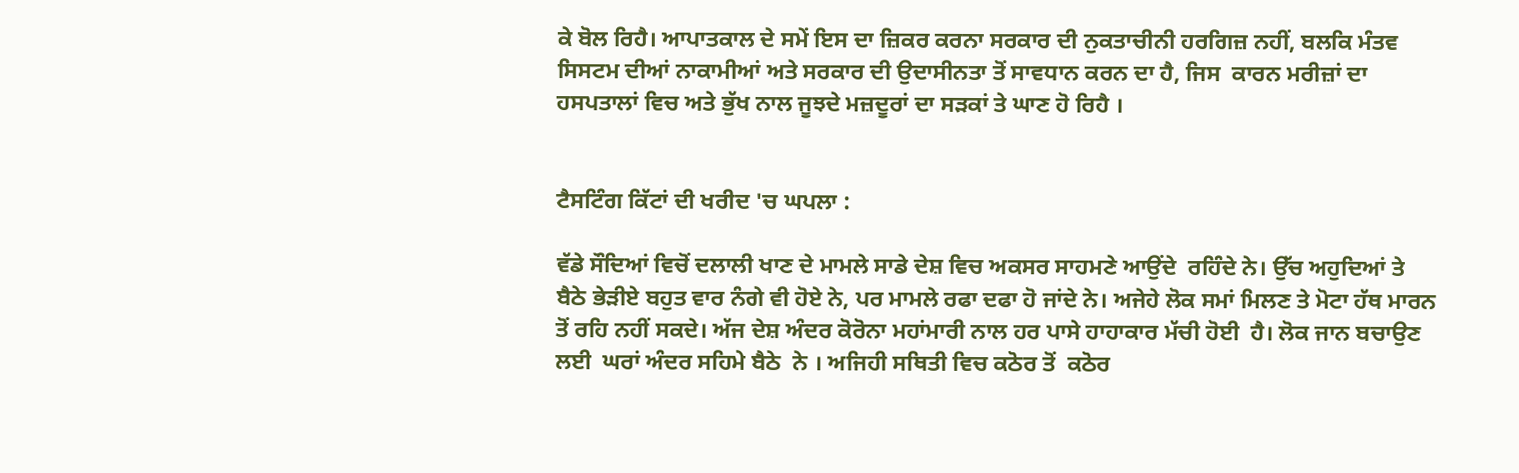ਕੇ ਬੋਲ ਰਿਹੈ। ਆਪਾਤਕਾਲ ਦੇ ਸਮੇਂ ਇਸ ਦਾ ਜ਼ਿਕਰ ਕਰਨਾ ਸਰਕਾਰ ਦੀ ਨੁਕਤਾਚੀਨੀ ਹਰਗਿਜ਼ ਨਹੀਂ, ਬਲਕਿ ਮੰਤਵ ਸਿਸਟਮ ਦੀਆਂ ਨਾਕਾਮੀਆਂ ਅਤੇ ਸਰਕਾਰ ਦੀ ਉਦਾਸੀਨਤਾ ਤੋਂ ਸਾਵਧਾਨ ਕਰਨ ਦਾ ਹੈ, ਜਿਸ  ਕਾਰਨ ਮਰੀਜ਼ਾਂ ਦਾ ਹਸਪਤਾਲਾਂ ਵਿਚ ਅਤੇ ਭੁੱਖ ਨਾਲ ਜੂਝਦੇ ਮਜ਼ਦੂਰਾਂ ਦਾ ਸੜਕਾਂ ਤੇ ਘਾਣ ਹੋ ਰਿਹੈ ।


ਟੈਸਟਿੰਗ ਕਿੱਟਾਂ ਦੀ ਖਰੀਦ 'ਚ ਘਪਲਾ :

ਵੱਡੇ ਸੌਦਿਆਂ ਵਿਚੋਂ ਦਲਾਲੀ ਖਾਣ ਦੇ ਮਾਮਲੇ ਸਾਡੇ ਦੇਸ਼ ਵਿਚ ਅਕਸਰ ਸਾਹਮਣੇ ਆਉਂਦੇ  ਰਹਿੰਦੇ ਨੇ। ਉੱਚ ਅਹੁਦਿਆਂ ਤੇ ਬੈਠੇ ਭੇੜੀਏ ਬਹੁਤ ਵਾਰ ਨੰਗੇ ਵੀ ਹੋਏ ਨੇ, ਪਰ ਮਾਮਲੇ ਰਫਾ ਦਫਾ ਹੋ ਜਾਂਦੇ ਨੇ। ਅਜੇਹੇ ਲੋਕ ਸਮਾਂ ਮਿਲਣ ਤੇ ਮੋਟਾ ਹੱਥ ਮਾਰਨ ਤੋਂ ਰਹਿ ਨਹੀਂ ਸਕਦੇ। ਅੱਜ ਦੇਸ਼ ਅੰਦਰ ਕੋਰੋਨਾ ਮਹਾਂਮਾਰੀ ਨਾਲ ਹਰ ਪਾਸੇ ਹਾਹਾਕਾਰ ਮੱਚੀ ਹੋਈ  ਹੈ। ਲੋਕ ਜਾਨ ਬਚਾਉਣ ਲਈ  ਘਰਾਂ ਅੰਦਰ ਸਹਿਮੇ ਬੈਠੇ  ਨੇ । ਅਜਿਹੀ ਸਥਿਤੀ ਵਿਚ ਕਠੋਰ ਤੋਂ  ਕਠੋਰ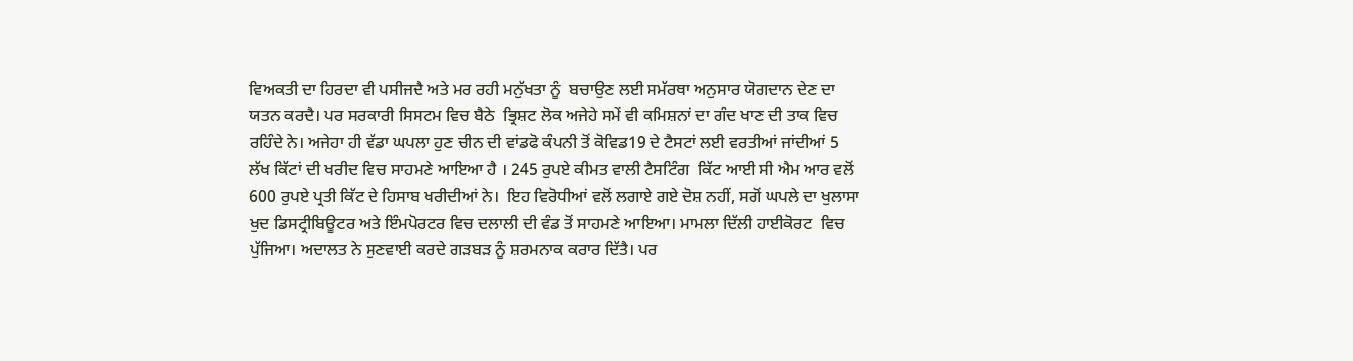ਵਿਅਕਤੀ ਦਾ ਹਿਰਦਾ ਵੀ ਪਸੀਜਦੈ ਅਤੇ ਮਰ ਰਹੀ ਮਨੁੱਖਤਾ ਨੂੰ  ਬਚਾਉਣ ਲਈ ਸਮੱਰਥਾ ਅਨੁਸਾਰ ਯੋਗਦਾਨ ਦੇਣ ਦਾ ਯਤਨ ਕਰਦੈ। ਪਰ ਸਰਕਾਰੀ ਸਿਸਟਮ ਵਿਚ ਬੈਠੇ  ਭ੍ਰਿਸ਼ਟ ਲੋਕ ਅਜੇਹੇ ਸਮੇਂ ਵੀ ਕਮਿਸ਼ਨਾਂ ਦਾ ਗੰਦ ਖਾਣ ਦੀ ਤਾਕ ਵਿਚ ਰਹਿੰਦੇ ਨੇ। ਅਜੇਹਾ ਹੀ ਵੱਡਾ ਘਪਲਾ ਹੁਣ ਚੀਨ ਦੀ ਵਾਂਡਫੋ ਕੰਪਨੀ ਤੋਂ ਕੋਵਿਡ19 ਦੇ ਟੈਸਟਾਂ ਲਈ ਵਰਤੀਆਂ ਜਾਂਦੀਆਂ 5 ਲੱਖ ਕਿੱਟਾਂ ਦੀ ਖਰੀਦ ਵਿਚ ਸਾਹਮਣੇ ਆਇਆ ਹੈ । 245 ਰੁਪਏ ਕੀਮਤ ਵਾਲੀ ਟੈਸਟਿੰਗ  ਕਿੱਟ ਆਈ ਸੀ ਐਮ ਆਰ ਵਲੋਂ 600 ਰੁਪਏ ਪ੍ਰਤੀ ਕਿੱਟ ਦੇ ਹਿਸਾਬ ਖਰੀਦੀਆਂ ਨੇ।  ਇਹ ਵਿਰੋਧੀਆਂ ਵਲੋਂ ਲਗਾਏ ਗਏ ਦੋਸ਼ ਨਹੀਂ, ਸਗੋਂ ਘਪਲੇ ਦਾ ਖੁਲਾਸਾ ਖੁਦ ਡਿਸਟ੍ਰੀਬਿਊਟਰ ਅਤੇ ਇੰਮਪੋਰਟਰ ਵਿਚ ਦਲਾਲੀ ਦੀ ਵੰਡ ਤੋਂ ਸਾਹਮਣੇ ਆਇਆ। ਮਾਮਲਾ ਦਿੱਲੀ ਹਾਈਕੋਰਟ  ਵਿਚ ਪੁੱਜਿਆ। ਅਦਾਲਤ ਨੇ ਸੁਣਵਾਈ ਕਰਦੇ ਗੜਬੜ ਨੂੰ ਸ਼ਰਮਨਾਕ ਕਰਾਰ ਦਿੱਤੈ। ਪਰ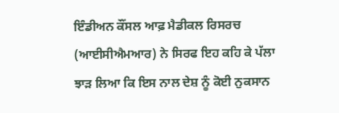ਇੰਡੀਅਨ ਕੌਂਸਲ ਆਫ਼ ਮੈਡੀਕਲ ਰਿਸਰਚ (ਆਈਸੀਐਮਆਰ) ਨੇ ਸਿਰਫ ਇਹ ਕਹਿ ਕੇ ਪੱਲਾ ਝਾੜ ਲਿਆ ਕਿ ਇਸ ਨਾਲ ਦੇਸ਼ ਨੂੰ ਕੋਈ ਨੁਕਸਾਨ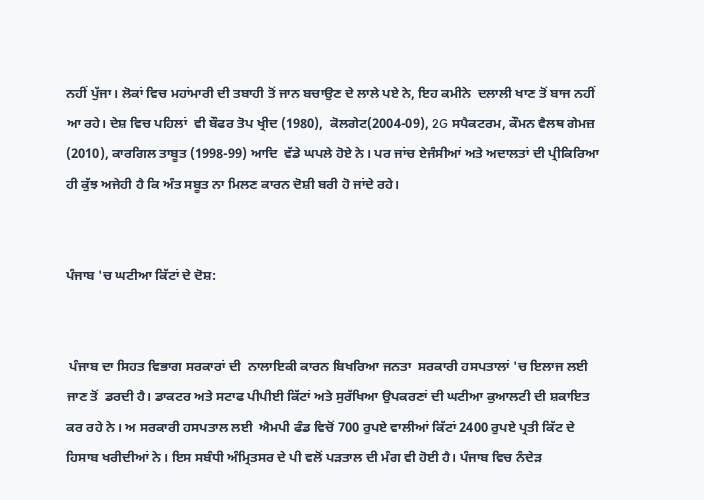ਨਹੀਂ ਪੁੱਜਾ। ਲੋਕਾਂ ਵਿਚ ਮਹਾਂਮਾਰੀ ਦੀ ਤਬਾਹੀ ਤੋਂ ਜਾਨ ਬਚਾਉਣ ਦੇ ਲਾਲੇ ਪਏ ਨੇ, ਇਹ ਕਮੀਨੇ  ਦਲਾਲੀ ਖਾਣ ਤੋਂ ਬਾਜ ਨਹੀਂ ਆ ਰਹੇ। ਦੇਸ਼ ਵਿਚ ਪਹਿਲਾਂ  ਵੀ ਬੌਫਰ ਤੋਪ ਖ੍ਰੀਦ (1980),  ਕੋਲਗੇਟ(2004-09), 2G ਸਪੈਕਟਰਮ, ਕੌਮਨ ਵੈਲਥ ਗੇਮਜ਼ (2010), ਕਾਰਗਿਲ ਤਾਬੂਤ (1998-99) ਆਦਿ  ਵੱਡੇ ਘਪਲੇ ਹੋਏ ਨੇ। ਪਰ ਜਾਂਚ ਏਜੰਸੀਆਂ ਅਤੇ ਅਦਾਲਤਾਂ ਦੀ ਪ੍ਰੀਕਿਰਿਆ ਹੀ ਕੁੱਝ ਅਜੇਹੀ ਹੈ ਕਿ ਅੰਤ ਸਬੂਤ ਨਾ ਮਿਲਣ ਕਾਰਨ ਦੋਸ਼ੀ ਬਰੀ ਹੋ ਜਾਂਦੇ ਰਹੇ।


ਪੰਜਾਬ 'ਚ ਘਟੀਆ ਕਿੱਟਾਂ ਦੇ ਦੋਸ਼:


 ਪੰਜਾਬ ਦਾ ਸਿਹਤ ਵਿਭਾਗ ਸਰਕਾਰਾਂ ਦੀ  ਨਾਲਾਇਕੀ ਕਾਰਨ ਬਿਖਰਿਆ ਜਨਤਾ  ਸਰਕਾਰੀ ਹਸਪਤਾਲਾਂ 'ਚ ਇਲਾਜ ਲਈ ਜਾਣ ਤੋਂ  ਡਰਦੀ ਹੈ। ਡਾਕਟਰ ਅਤੇ ਸਟਾਫ ਪੀਪੀਈ ਕਿੱਟਾਂ ਅਤੇ ਸੁਰੱਖਿਆ ਉਪਕਰਣਾਂ ਦੀ ਘਟੀਆ ਕੁਆਲਟੀ ਦੀ ਸ਼ਕਾਇਤ ਕਰ ਰਹੇ ਨੇ। ਅ ਸਰਕਾਰੀ ਹਸਪਤਾਲ ਲਈ  ਐਮਪੀ ਫੰਡ ਵਿਚੋਂ 700 ਰੁਪਏ ਵਾਲੀਆਂ ਕਿੱਟਾਂ 2400 ਰੁਪਏ ਪ੍ਰਤੀ ਕਿੱਟ ਦੇ ਹਿਸਾਬ ਖਰੀਦੀਆਂ ਨੇ। ਇਸ ਸਬੰਧੀ ਅੰਮ੍ਰਿਤਸਰ ਦੇ ਪੀ ਵਲੋਂ ਪੜਤਾਲ ਦੀ ਮੰਗ ਵੀ ਹੋਈ ਹੈ। ਪੰਜਾਬ ਵਿਚ ਨੰਦੇੜ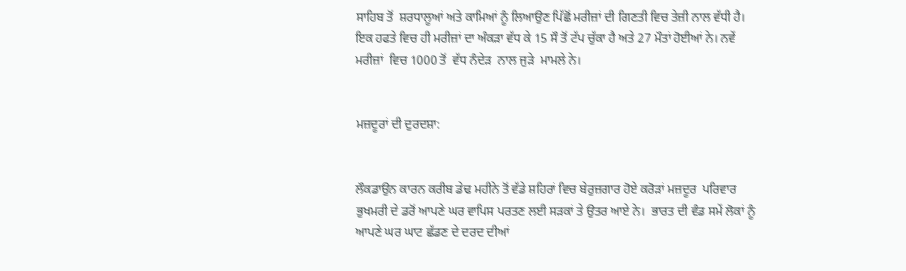ਸਾਹਿਬ ਤੋਂ  ਸ਼ਰਧਾਲੂਆਂ ਅਤੇ ਕਾਮਿਆਂ ਨੂੰ ਲਿਆਉਣ ਪਿੱਛੋਂ ਮਰੀਜ਼ਾਂ ਦੀ ਗਿਣਤੀ ਵਿਚ ਤੇਜ਼ੀ ਨਾਲ ਵੱਧੀ ਹੈ। ਇਕ ਹਫਤੇ ਵਿਚ ਹੀ ਮਰੀਜ਼ਾਂ ਦਾ ਅੰਕੜਾ ਵੱਧ ਕੇ 15 ਸੌ ਤੋਂ ਟੱਪ ਚੁੱਕਾ ਹੈ ਅਤੇ 27 ਮੌਤਾਂ ਹੋਈਆਂ ਨੇ। ਨਵੇਂ ਮਰੀਜ਼ਾਂ  ਵਿਚ 1000 ਤੋਂ  ਵੱਧ ਨੰਦੇੜ  ਨਾਲ ਜੁੜੇ  ਮਾਮਲੇ ਨੇ।


ਮਜ਼ਦੂਰਾਂ ਦੀ ਦੁਰਦਸ਼ਾ:


ਲੌਕਡਾਉਨ ਕਾਰਨ ਕਰੀਬ ਡੇਢ ਮਹੀਨੇ ਤੋਂ ਵੱਡੇ ਸ਼ਹਿਰਾਂ ਵਿਚ ਬੇਰੁਜ਼ਗਾਰ ਹੋਏ ਕਰੋੜਾਂ ਮਜ਼ਦੂਰ  ਪਰਿਵਾਰ ਭੁਖਮਰੀ ਦੇ ਡਰੋਂ ਆਪਣੇ ਘਰ ਵਾਪਿਸ ਪਰਤਣ ਲਈ ਸੜਕਾਂ ਤੇ ਉਤਰ ਆਏ ਨੇ।  ਭਾਰਤ ਦੀ ਵੰਡ ਸਮੇਂ ਲੋਕਾਂ ਨੂੰ  ਆਪਣੇ ਘਰ ਘਾਟ ਛੱਡਣ ਦੇ ਦਰਦ ਦੀਆਂ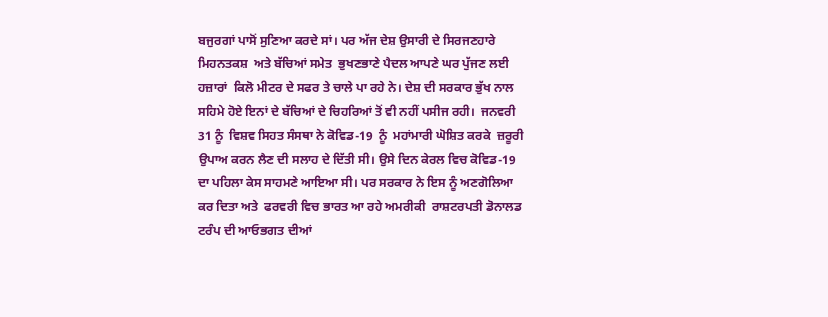ਬਜੁਰਗਾਂ ਪਾਸੋਂ ਸੁਣਿਆ ਕਰਦੇ ਸਾਂ। ਪਰ ਅੱਜ ਦੇਸ਼ ਉਸਾਰੀ ਦੇ ਸਿਰਜਣਹਾਰੇ ਮਿਹਨਤਕਸ਼  ਅਤੇ ਬੱਚਿਆਂ ਸਮੇਤ  ਭੁਖਣਭਾਣੇ ਪੈਦਲ ਆਪਣੇ ਘਰ ਪੁੱਜਣ ਲਈ ਹਜ਼ਾਰਾਂ  ਕਿਲੋ ਮੀਟਰ ਦੇ ਸਫਰ ਤੇ ਚਾਲੇ ਪਾ ਰਹੇ ਨੇ। ਦੇਸ਼ ਦੀ ਸਰਕਾਰ ਭੁੱਖ ਨਾਲ ਸਹਿਮੇ ਹੋਏ ਇਨਾਂ ਦੇ ਬੱਚਿਆਂ ਦੇ ਚਿਹਰਿਆਂ ਤੋਂ ਵੀ ਨਹੀਂ ਪਸੀਜ ਰਹੀ।  ਜਨਵਰੀ 31 ਨੂੰ  ਵਿਸ਼ਵ ਸਿਹਤ ਸੰਸਥਾ ਨੇ ਕੋਵਿਡ-19  ਨੂੰ  ਮਹਾਂਮਾਰੀ ਘੋਸ਼ਿਤ ਕਰਕੇ  ਜ਼ਰੂਰੀ ਉਪਾਅ ਕਰਨ ਲੈਣ ਦੀ ਸਲਾਹ ਦੇ ਦਿੱਤੀ ਸੀ। ਉਸੇ ਦਿਨ ਕੇਰਲ ਵਿਚ ਕੋਵਿਡ-19  ਦਾ ਪਹਿਲਾ ਕੇਸ ਸਾਹਮਣੇ ਆਇਆ ਸੀ। ਪਰ ਸਰਕਾਰ ਨੇ ਇਸ ਨੂੰ ਅਣਗੋਲਿਆ ਕਰ ਦਿਤਾ ਅਤੇ  ਫਰਵਰੀ ਵਿਚ ਭਾਰਤ ਆ ਰਹੇ ਅਮਰੀਕੀ  ਰਾਸ਼ਟਰਪਤੀ ਡੋਨਾਲਡ ਟਰੰਪ ਦੀ ਆਓਭਗਤ ਦੀਆਂ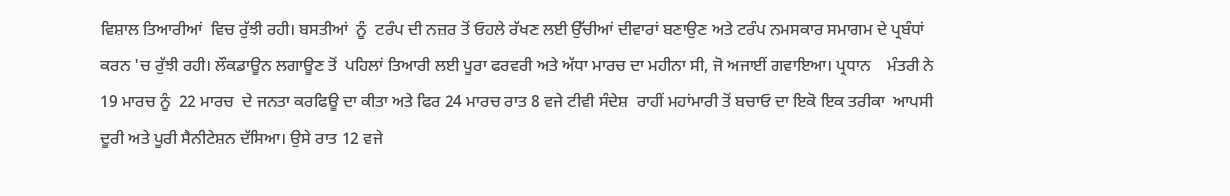ਵਿਸ਼ਾਲ ਤਿਆਰੀਆਂ  ਵਿਚ ਰੁੱਝੀ ਰਹੀ। ਬਸਤੀਆਂ  ਨੂੰ  ਟਰੰਪ ਦੀ ਨਜ਼ਰ ਤੋਂ ਓਹਲੇ ਰੱਖਣ ਲਈ ਉੱਚੀਆਂ ਦੀਵਾਰਾਂ ਬਣਾਉਣ ਅਤੇ ਟਰੰਪ ਨਮਸਕਾਰ ਸਮਾਗਮ ਦੇ ਪ੍ਰਬੰਧਾਂ ਕਰਨ 'ਚ ਰੁੱਝੀ ਰਹੀ। ਲੌਕਡਾਊਨ ਲਗਾਊਣ ਤੋਂ  ਪਹਿਲਾਂ ਤਿਆਰੀ ਲਈ ਪੂਰਾ ਫਰਵਰੀ ਅਤੇ ਅੱਧਾ ਮਾਰਚ ਦਾ ਮਹੀਨਾ ਸੀ, ਜੋ ਅਜਾਈਂ ਗਵਾਇਆ। ਪ੍ਰਧਾਨ    ਮੰਤਰੀ ਨੇ 19 ਮਾਰਚ ਨੂੰ  22 ਮਾਰਚ  ਦੇ ਜਨਤਾ ਕਰਫਿਊ ਦਾ ਕੀਤਾ ਅਤੇ ਫਿਰ 24 ਮਾਰਚ ਰਾਤ 8 ਵਜੇ ਟੀਵੀ ਸੰਦੇਸ਼  ਰਾਹੀਂ ਮਹਾਂਮਾਰੀ ਤੋਂ ਬਚਾਓ ਦਾ ਇਕੋ ਇਕ ਤਰੀਕਾ  ਆਪਸੀ ਦੂਰੀ ਅਤੇ ਪੂਰੀ ਸੈਨੀਟੇਸ਼ਨ ਦੱਸਿਆ। ਉਸੇ ਰਾਤ 12 ਵਜੇ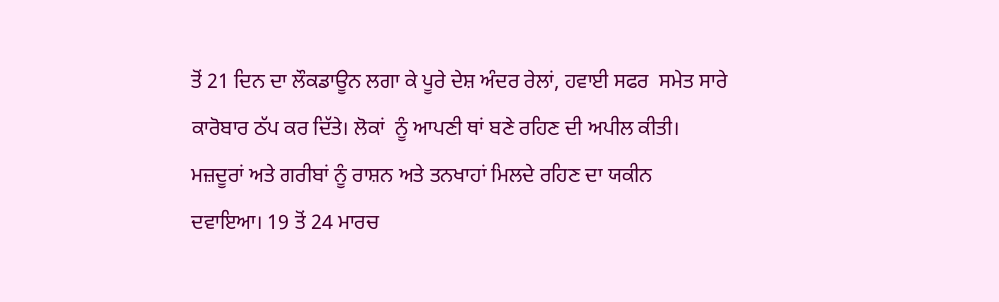ਤੋਂ 21 ਦਿਨ ਦਾ ਲੌਕਡਾਊਨ ਲਗਾ ਕੇ ਪੂਰੇ ਦੇਸ਼ ਅੰਦਰ ਰੇਲਾਂ, ਹਵਾਈ ਸਫਰ  ਸਮੇਤ ਸਾਰੇ ਕਾਰੋਬਾਰ ਠੱਪ ਕਰ ਦਿੱਤੇ। ਲੋਕਾਂ  ਨੂੰ ਆਪਣੀ ਥਾਂ ਬਣੇ ਰਹਿਣ ਦੀ ਅਪੀਲ ਕੀਤੀ। ਮਜ਼ਦੂਰਾਂ ਅਤੇ ਗਰੀਬਾਂ ਨੂੰ ਰਾਸ਼ਨ ਅਤੇ ਤਨਖਾਹਾਂ ਮਿਲਦੇ ਰਹਿਣ ਦਾ ਯਕੀਨ ਦਵਾਇਆ। 19 ਤੋਂ 24 ਮਾਰਚ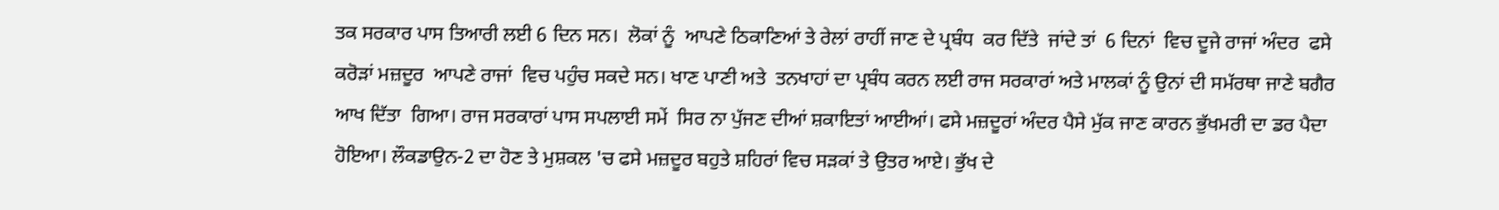ਤਕ ਸਰਕਾਰ ਪਾਸ ਤਿਆਰੀ ਲਈ 6 ਦਿਨ ਸਨ।  ਲੋਕਾਂ ਨੂੰ  ਆਪਣੇ ਠਿਕਾਣਿਆਂ ਤੇ ਰੇਲਾਂ ਰਾਹੀਂ ਜਾਣ ਦੇ ਪ੍ਰਬੰਧ  ਕਰ ਦਿੱਤੇ  ਜਾਂਦੇ ਤਾਂ  6 ਦਿਨਾਂ  ਵਿਚ ਦੂਜੇ ਰਾਜਾਂ ਅੰਦਰ  ਫਸੇ ਕਰੋੜਾਂ ਮਜ਼ਦੂਰ  ਆਪਣੇ ਰਾਜਾਂ  ਵਿਚ ਪਹੁੰਚ ਸਕਦੇ ਸਨ। ਖਾਣ ਪਾਣੀ ਅਤੇ  ਤਨਖਾਹਾਂ ਦਾ ਪ੍ਰਬੰਧ ਕਰਨ ਲਈ ਰਾਜ ਸਰਕਾਰਾਂ ਅਤੇ ਮਾਲਕਾਂ ਨੂੰ ਉਨਾਂ ਦੀ ਸਮੱਰਥਾ ਜਾਣੇ ਬਗੈਰ ਆਖ ਦਿੱਤਾ  ਗਿਆ। ਰਾਜ ਸਰਕਾਰਾਂ ਪਾਸ ਸਪਲਾਈ ਸਮੇਂ  ਸਿਰ ਨਾ ਪੁੱਜਣ ਦੀਆਂ ਸ਼ਕਾਇਤਾਂ ਆਈਆਂ। ਫਸੇ ਮਜ਼ਦੂਰਾਂ ਅੰਦਰ ਪੈਸੇ ਮੁੱਕ ਜਾਣ ਕਾਰਨ ਭੁੱਖਮਰੀ ਦਾ ਡਰ ਪੈਦਾ ਹੋਇਆ। ਲੌਕਡਾਉਨ-2 ਦਾ ਹੋਣ ਤੇ ਮੁਸ਼ਕਲ 'ਚ ਫਸੇ ਮਜ਼ਦੂਰ ਬਹੁਤੇ ਸ਼ਹਿਰਾਂ ਵਿਚ ਸੜਕਾਂ ਤੇ ਉਤਰ ਆਏ। ਭੁੱਖ ਦੇ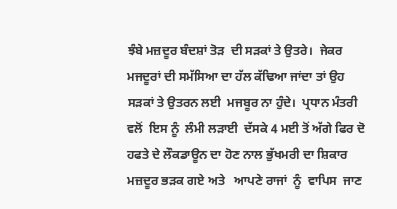ਝੰਬੇ ਮਜ਼ਦੂਰ ਬੰਦਸ਼ਾਂ ਤੋੜ  ਦੀ ਸੜਕਾਂ ਤੇ ਉਤਰੇ।  ਜੇਕਰ ਮਜਦੂਰਾਂ ਦੀ ਸਮੱਸਿਆ ਦਾ ਹੱਲ ਕੱਢਿਆ ਜਾਂਦਾ ਤਾਂ ਉਹ ਸੜਕਾਂ ਤੇ ਉਤਰਨ ਲਈ  ਮਜਬੂਰ ਨਾ ਹੁੰਦੇ।  ਪ੍ਰਧਾਨ ਮੰਤਰੀ ਵਲੋਂ  ਇਸ ਨੂੰ  ਲੰਮੀ ਲੜਾਈ  ਦੱਸਕੇ 4 ਮਈ ਤੋਂ ਅੱਗੇ ਫਿਰ ਦੋ ਹਫਤੇ ਦੇ ਲੌਕਡਾਊਨ ਦਾ ਹੋਣ ਨਾਲ ਭੁੱਖਮਰੀ ਦਾ ਸ਼ਿਕਾਰ ਮਜ਼ਦੂਰ ਭੜਕ ਗਏ ਅਤੇ   ਆਪਣੇ ਰਾਜਾਂ  ਨੂੰ  ਵਾਪਿਸ  ਜਾਣ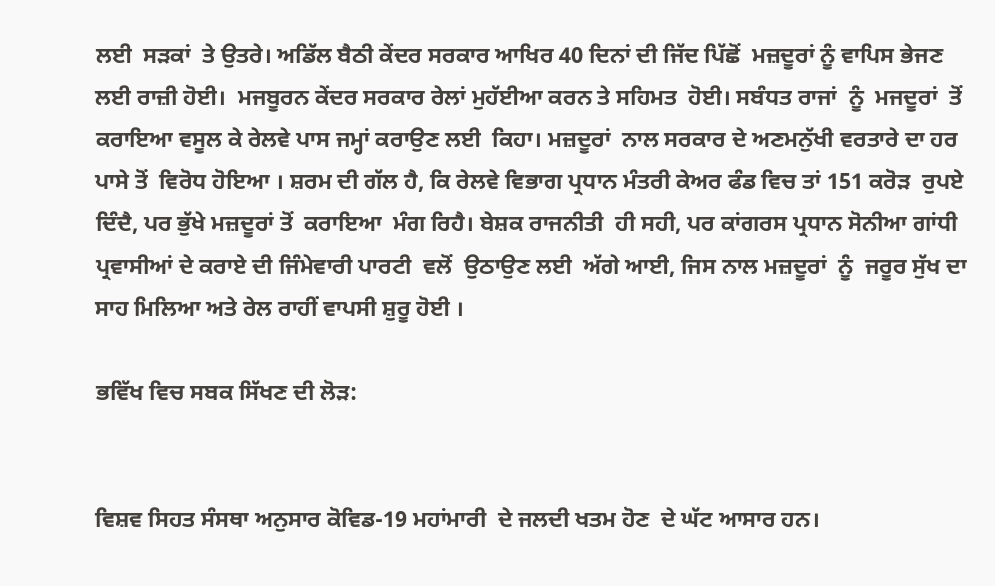ਲਈ  ਸੜਕਾਂ  ਤੇ ਉਤਰੇ। ਅਡਿੱਲ ਬੈਠੀ ਕੇਂਦਰ ਸਰਕਾਰ ਆਖਿਰ 40 ਦਿਨਾਂ ਦੀ ਜਿੱਦ ਪਿੱਛੋਂ  ਮਜ਼ਦੂਰਾਂ ਨੂੰ ਵਾਪਿਸ ਭੇਜਣ ਲਈ ਰਾਜ਼ੀ ਹੋਈ।  ਮਜਬੂਰਨ ਕੇਂਦਰ ਸਰਕਾਰ ਰੇਲਾਂ ਮੁਹੱਈਆ ਕਰਨ ਤੇ ਸਹਿਮਤ  ਹੋਈ। ਸਬੰਧਤ ਰਾਜਾਂ  ਨੂੰ  ਮਜਦੂਰਾਂ  ਤੋਂ ਕਰਾਇਆ ਵਸੂਲ ਕੇ ਰੇਲਵੇ ਪਾਸ ਜਮ੍ਹਾਂ ਕਰਾਉਣ ਲਈ  ਕਿਹਾ। ਮਜ਼ਦੂਰਾਂ  ਨਾਲ ਸਰਕਾਰ ਦੇ ਅਣਮਨੁੱਖੀ ਵਰਤਾਰੇ ਦਾ ਹਰ ਪਾਸੇ ਤੋਂ  ਵਿਰੋਧ ਹੋਇਆ । ਸ਼ਰਮ ਦੀ ਗੱਲ ਹੈ, ਕਿ ਰੇਲਵੇ ਵਿਭਾਗ ਪ੍ਰਧਾਨ ਮੰਤਰੀ ਕੇਅਰ ਫੰਡ ਵਿਚ ਤਾਂ 151 ਕਰੋੜ  ਰੁਪਏ  ਦਿੰਦੈ, ਪਰ ਭੁੱਖੇ ਮਜ਼ਦੂਰਾਂ ਤੋਂ  ਕਰਾਇਆ  ਮੰਗ ਰਿਹੈ। ਬੇਸ਼ਕ ਰਾਜਨੀਤੀ  ਹੀ ਸਹੀ, ਪਰ ਕਾਂਗਰਸ ਪ੍ਰਧਾਨ ਸੋਨੀਆ ਗਾਂਧੀ ਪ੍ਰਵਾਸੀਆਂ ਦੇ ਕਰਾਏ ਦੀ ਜਿੰਮੇਵਾਰੀ ਪਾਰਟੀ  ਵਲੋਂ  ਉਠਾਉਣ ਲਈ  ਅੱਗੇ ਆਈ, ਜਿਸ ਨਾਲ ਮਜ਼ਦੂਰਾਂ  ਨੂੰ  ਜਰੂਰ ਸੁੱਖ ਦਾ ਸਾਹ ਮਿਲਿਆ ਅਤੇ ਰੇਲ ਰਾਹੀਂ ਵਾਪਸੀ ਸ਼ੁਰੂ ਹੋਈ ।

ਭਵਿੱਖ ਵਿਚ ਸਬਕ ਸਿੱਖਣ ਦੀ ਲੋੜ:


ਵਿਸ਼ਵ ਸਿਹਤ ਸੰਸਥਾ ਅਨੁਸਾਰ ਕੋਵਿਡ-19 ਮਹਾਂਮਾਰੀ  ਦੇ ਜਲਦੀ ਖਤਮ ਹੋਣ  ਦੇ ਘੱਟ ਆਸਾਰ ਹਨ।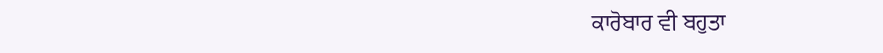ਕਾਰੋਬਾਰ ਵੀ ਬਹੁਤਾ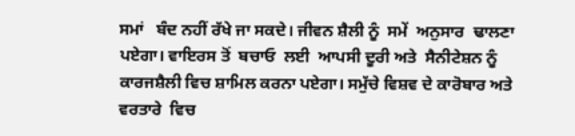ਸਮਾਂ   ਬੰਦ ਨਹੀਂ ਰੱਖੇ ਜਾ ਸਕਦੇ। ਜੀਵਨ ਸ਼ੈਲੀ ਨੂੰ  ਸਮੇਂ  ਅਨੁਸਾਰ  ਢਾਲਣਾ ਪਏਗਾ। ਵਾਇਰਸ ਤੋਂ  ਬਚਾਓ  ਲਈ  ਆਪਸੀ ਦੂਰੀ ਅਤੇ  ਸੈਨੀਟੇਸ਼ਨ ਨੂੰ  ਕਾਰਜਸ਼ੈਲੀ ਵਿਚ ਸ਼ਾਮਿਲ ਕਰਨਾ ਪਏਗਾ। ਸਮੁੱਚੇ ਵਿਸ਼ਵ ਦੇ ਕਾਰੋਬਾਰ ਅਤੇ  ਵਰਤਾਰੇ  ਵਿਚ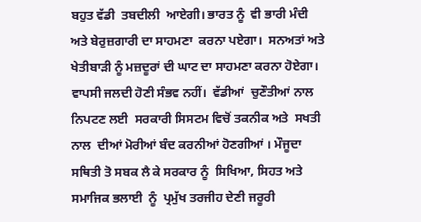ਬਹੁਤ ਵੱਡੀ  ਤਬਦੀਲੀ  ਆਏਗੀ। ਭਾਰਤ ਨੂੰ  ਵੀ ਭਾਰੀ ਮੰਦੀ ਅਤੇ ਬੇਰੁਜ਼ਗਾਰੀ ਦਾ ਸਾਹਮਣਾ  ਕਰਨਾ ਪਏਗਾ।  ਸਨਅਤਾਂ ਅਤੇ  ਖੇਤੀਬਾੜੀ ਨੂੰ ਮਜ਼ਦੂਰਾਂ ਦੀ ਘਾਟ ਦਾ ਸਾਹਮਣਾ ਕਰਨਾ ਹੋਏਗਾ। ਵਾਪਸੀ ਜਲਦੀ ਹੋਣੀ ਸੰਭਵ ਨਹੀਂ।  ਵੱਡੀਆਂ  ਚੁਣੌਤੀਆਂ ਨਾਲ ਨਿਪਟਣ ਲਈ  ਸਰਕਾਰੀ ਸਿਸਟਮ ਵਿਚੋਂ ਤਕਨੀਕ ਅਤੇ  ਸਖਤੀ ਨਾਲ  ਦੀਆਂ ਮੋਰੀਆਂ ਬੰਦ ਕਰਨੀਆਂ ਹੋਣਗੀਆਂ । ਮੌਜੂਦਾ  ਸਥਿਤੀ ਤੋ ਸਬਕ ਲੈ ਕੇ ਸਰਕਾਰ ਨੂੰ  ਸਿਖਿਆ, ਸਿਹਤ ਅਤੇ ਸਮਾਜਿਕ ਭਲਾਈ  ਨੂੰ  ਪ੍ਰਮੁੱਖ ਤਰਜੀਹ ਦੇਣੀ ਜਰੂਰੀ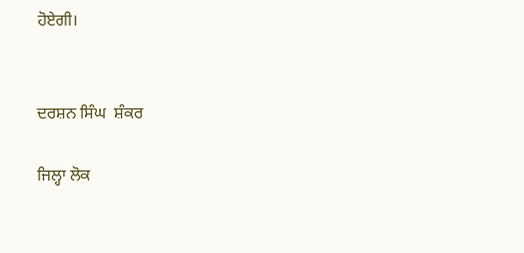ਹੋਏਗੀ।


ਦਰਸ਼ਨ ਸਿੰਘ  ਸ਼ੰਕਰ

ਜਿਲ੍ਹਾ ਲੋਕ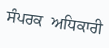ਸੰਪਰਕ  ਅਧਿਕਾਰੀ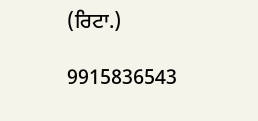(ਰਿਟਾ.)

9915836543